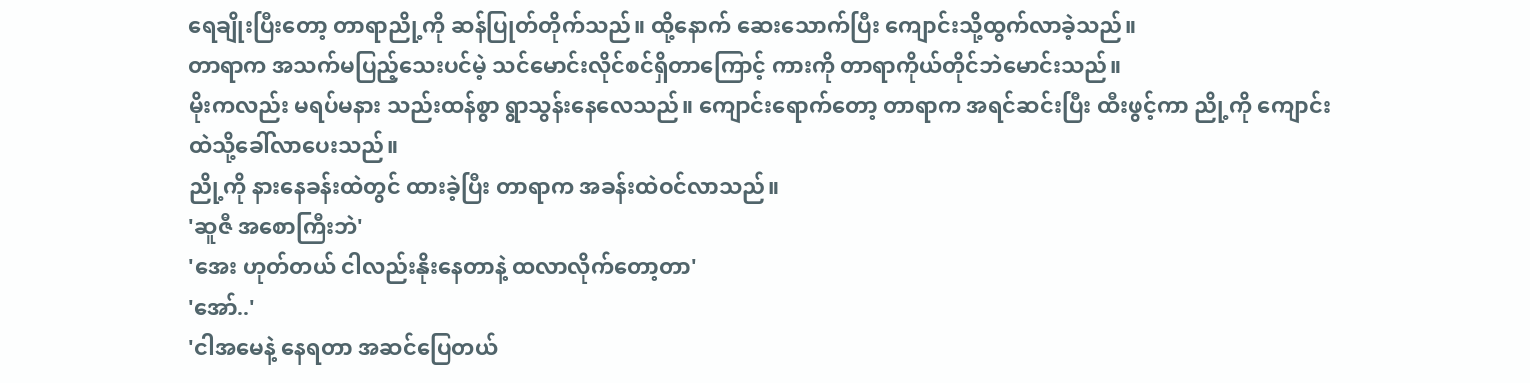ရေချိုးပြီးတော့ တာရာညို့ကို ဆန်ပြုတ်တိုက်သည်။ ထို့နောက် ဆေးသောက်ပြီး ကျောင်းသို့ထွက်လာခဲ့သည်။
တာရာက အသက်မပြည့်သေးပင်မဲ့ သင်မောင်းလိုင်စင်ရှိတာကြောင့် ကားကို တာရာကိုယ်တိုင်ဘဲမောင်းသည်။
မိုးကလည်း မရပ်မနား သည်းထန်စွာ ရွာသွန်းနေလေသည်။ ကျောင်းရောက်တော့ တာရာက အရင်ဆင်းပြီး ထီးဖွင့်ကာ ညို့ကို ကျောင်းထဲသို့ခေါ်လာပေးသည်။
ညို့ကို နားနေခန်းထဲတွင် ထားခဲ့ပြီး တာရာက အခန်းထဲဝင်လာသည်။
'ဆူဇီ အစောကြီးဘဲ'
'အေး ဟုတ်တယ် ငါလည်းနိုးနေတာနဲ့ ထလာလိုက်တော့တာ'
'အော်..'
'ငါအမေနဲ့ နေရတာ အဆင်ပြေတယ်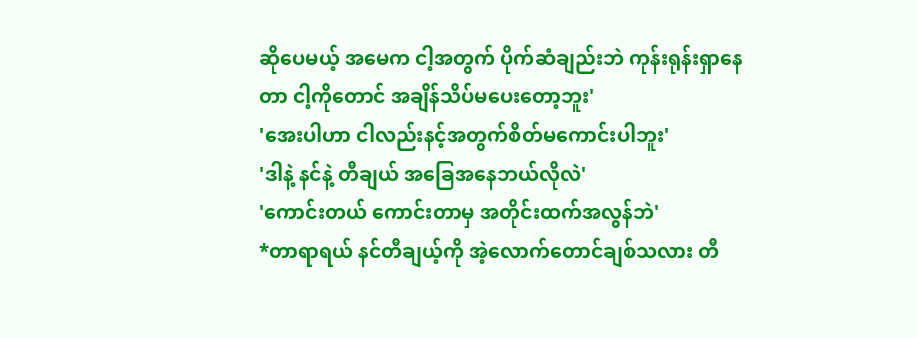ဆိုပေမယ့် အမေက ငါ့အတွက် ပိုက်ဆံချည်းဘဲ ကုန်းရုန်းရှာနေတာ ငါ့ကိုတောင် အချိန်သိပ်မပေးတော့ဘူး'
'အေးပါဟာ ငါလည်းနင့်အတွက်စိတ်မကောင်းပါဘူး'
'ဒါနဲ့ နင်နဲ့ တီချယ် အခြေအနေဘယ်လိုလဲ'
'ကောင်းတယ် ကောင်းတာမှ အတိုင်းထက်အလွန်ဘဲ'
*တာရာရယ် နင်တီချယ့်ကို အဲ့လောက်တောင်ချစ်သလား တီ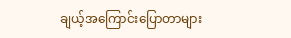ချယ့်အကြောင်းပြောတာများ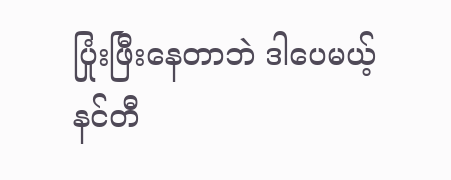ပြုံးဖြီးနေတာဘဲ ဒါပေမယ့် နင်တီ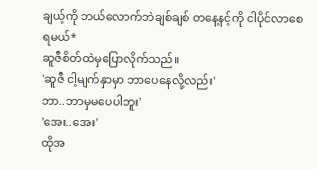ချယ့်ကို ဘယ်လောက်ဘဲချစ်ချစ် တနေ့နင့်ကို ငါပိုင်လာစေရမယ်*
ဆူဇီစိတ်ထဲမှပြောလိုက်သည်။
'ဆူဇီ ငါ့မျက်နှာမှာ ဘာပေနေလို့လည်း'
ဘာ..ဘာမှမပေပါဘူး'
'အေး..အေး'
ထိုအ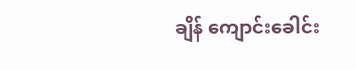ချိန် ကျောင်းခေါင်း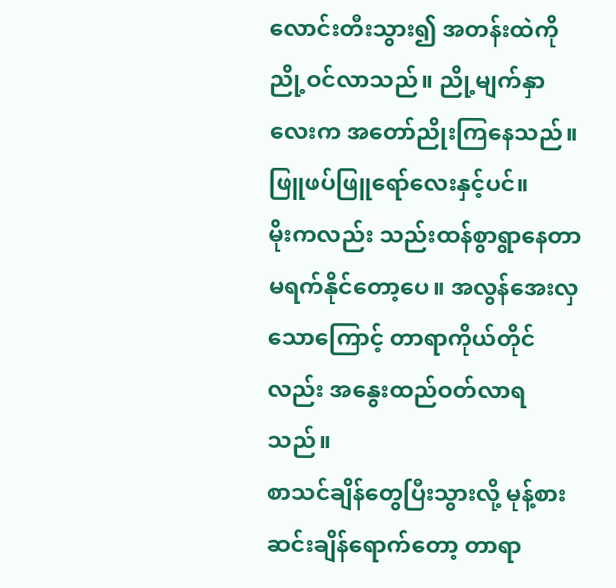လောင်းတီးသွား၍ အတန်းထဲကို ညို့ဝင်လာသည်။ ညို့မျက်နှာလေးက အတော်ညိုးကြနေသည်။ ဖြူဖပ်ဖြူရော်လေးနှင့်ပင်။
မိုးကလည်း သည်းထန်စွာရွာနေတာ မရက်နိုင်တော့ပေ။ အလွန်အေးလှသောကြောင့် တာရာကိုယ်တိုင်လည်း အနွေးထည်ဝတ်လာရသည်။
စာသင်ချိန်တွေပြီးသွားလို့ မုန့်စားဆင်းချိန်ရောက်တော့ တာရာ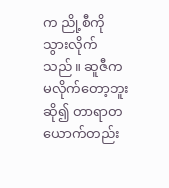က ညို့စီကိုသွားလိုက်သည်။ ဆူဇီက မလိုက်တော့ဘူးဆို၍ တာရာတယောက်တည်း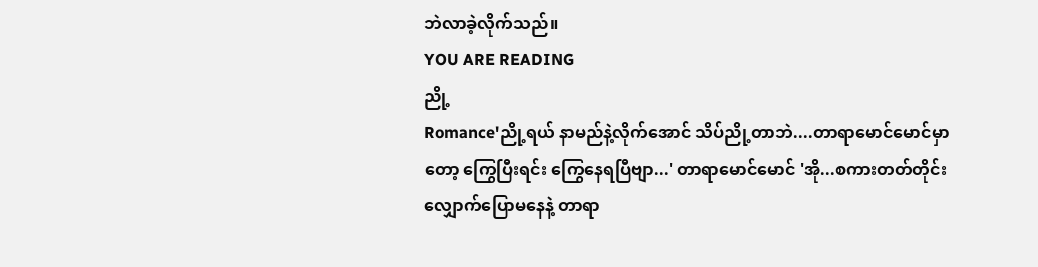ဘဲလာခဲ့လိုက်သည်။
YOU ARE READING
ညို့
Romance'ညို့ရယ် နာမည်နဲ့လိုက်အောင် သိပ်ညို့တာဘဲ....တာရာမောင်မောင်မှာတော့ ကြွေပြီးရင်း ကြွေနေရပြီဗျာ...' တာရာမောင်မောင် 'အို...စကားတတ်တိုင်း လျှောက်ပြောမနေနဲ့ တာရာ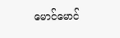မောင်မောင်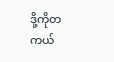ဒို့ကိုတကယ်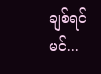ချစ်ရင် မင်...